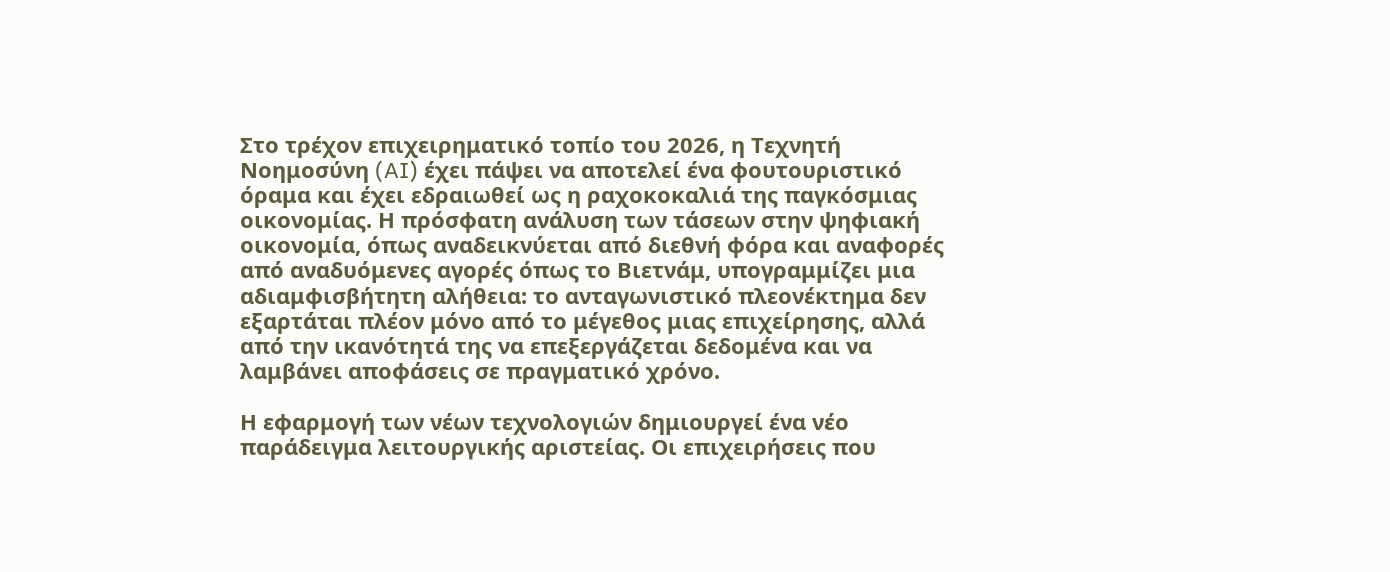Στο τρέχον επιχειρηματικό τοπίο του 2026, η Τεχνητή Νοημοσύνη (AI) έχει πάψει να αποτελεί ένα φουτουριστικό όραμα και έχει εδραιωθεί ως η ραχοκοκαλιά της παγκόσμιας οικονομίας. Η πρόσφατη ανάλυση των τάσεων στην ψηφιακή οικονομία, όπως αναδεικνύεται από διεθνή φόρα και αναφορές από αναδυόμενες αγορές όπως το Βιετνάμ, υπογραμμίζει μια αδιαμφισβήτητη αλήθεια: το ανταγωνιστικό πλεονέκτημα δεν εξαρτάται πλέον μόνο από το μέγεθος μιας επιχείρησης, αλλά από την ικανότητά της να επεξεργάζεται δεδομένα και να λαμβάνει αποφάσεις σε πραγματικό χρόνο.

Η εφαρμογή των νέων τεχνολογιών δημιουργεί ένα νέο παράδειγμα λειτουργικής αριστείας. Οι επιχειρήσεις που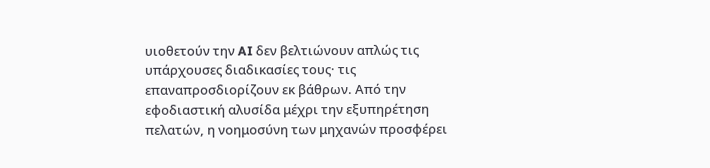υιοθετούν την AI δεν βελτιώνουν απλώς τις υπάρχουσες διαδικασίες τους· τις επαναπροσδιορίζουν εκ βάθρων. Από την εφοδιαστική αλυσίδα μέχρι την εξυπηρέτηση πελατών, η νοημοσύνη των μηχανών προσφέρει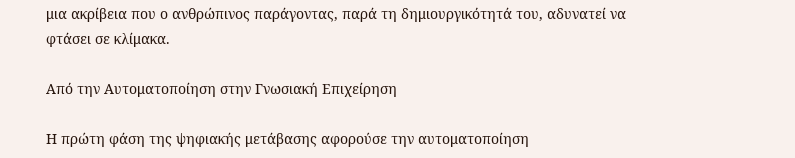μια ακρίβεια που ο ανθρώπινος παράγοντας, παρά τη δημιουργικότητά του, αδυνατεί να φτάσει σε κλίμακα.

Από την Αυτοματοποίηση στην Γνωσιακή Επιχείρηση

Η πρώτη φάση της ψηφιακής μετάβασης αφορούσε την αυτοματοποίηση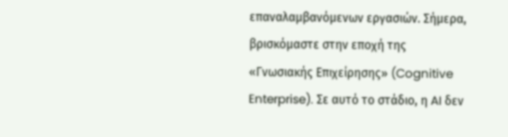επαναλαμβανόμενων εργασιών. Σήμερα, βρισκόμαστε στην εποχή της «Γνωσιακής Επιχείρησης» (Cognitive Enterprise). Σε αυτό το στάδιο, η AI δεν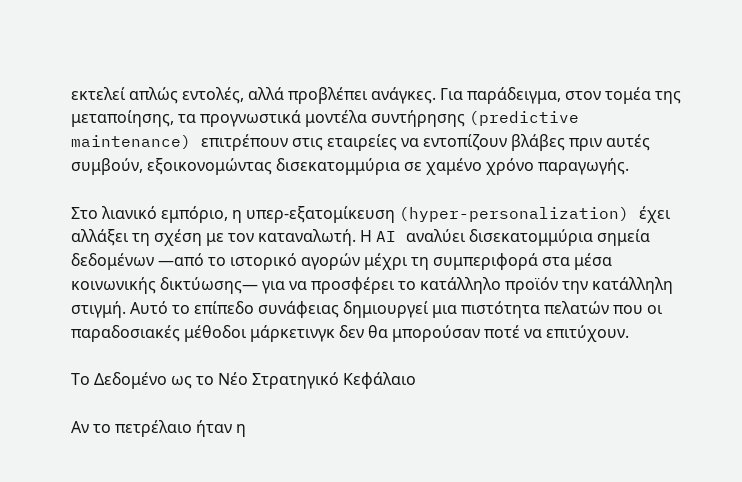εκτελεί απλώς εντολές, αλλά προβλέπει ανάγκες. Για παράδειγμα, στον τομέα της μεταποίησης, τα προγνωστικά μοντέλα συντήρησης (predictive maintenance) επιτρέπουν στις εταιρείες να εντοπίζουν βλάβες πριν αυτές συμβούν, εξοικονομώντας δισεκατομμύρια σε χαμένο χρόνο παραγωγής.

Στο λιανικό εμπόριο, η υπερ-εξατομίκευση (hyper-personalization) έχει αλλάξει τη σχέση με τον καταναλωτή. Η AI αναλύει δισεκατομμύρια σημεία δεδομένων —από το ιστορικό αγορών μέχρι τη συμπεριφορά στα μέσα κοινωνικής δικτύωσης— για να προσφέρει το κατάλληλο προϊόν την κατάλληλη στιγμή. Αυτό το επίπεδο συνάφειας δημιουργεί μια πιστότητα πελατών που οι παραδοσιακές μέθοδοι μάρκετινγκ δεν θα μπορούσαν ποτέ να επιτύχουν.

Το Δεδομένο ως το Νέο Στρατηγικό Κεφάλαιο

Αν το πετρέλαιο ήταν η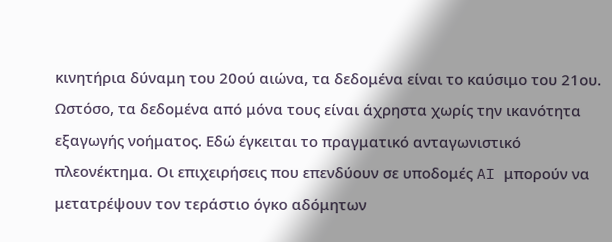κινητήρια δύναμη του 20ού αιώνα, τα δεδομένα είναι το καύσιμο του 21ου. Ωστόσο, τα δεδομένα από μόνα τους είναι άχρηστα χωρίς την ικανότητα εξαγωγής νοήματος. Εδώ έγκειται το πραγματικό ανταγωνιστικό πλεονέκτημα. Οι επιχειρήσεις που επενδύουν σε υποδομές AI μπορούν να μετατρέψουν τον τεράστιο όγκο αδόμητων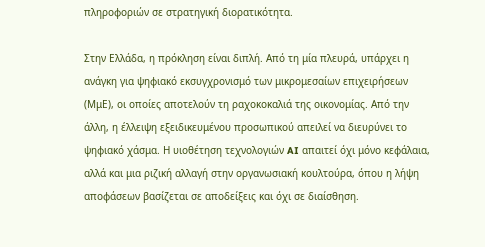πληροφοριών σε στρατηγική διορατικότητα.

Στην Ελλάδα, η πρόκληση είναι διπλή. Από τη μία πλευρά, υπάρχει η ανάγκη για ψηφιακό εκσυγχρονισμό των μικρομεσαίων επιχειρήσεων (ΜμΕ), οι οποίες αποτελούν τη ραχοκοκαλιά της οικονομίας. Από την άλλη, η έλλειψη εξειδικευμένου προσωπικού απειλεί να διευρύνει το ψηφιακό χάσμα. Η υιοθέτηση τεχνολογιών AI απαιτεί όχι μόνο κεφάλαια, αλλά και μια ριζική αλλαγή στην οργανωσιακή κουλτούρα, όπου η λήψη αποφάσεων βασίζεται σε αποδείξεις και όχι σε διαίσθηση.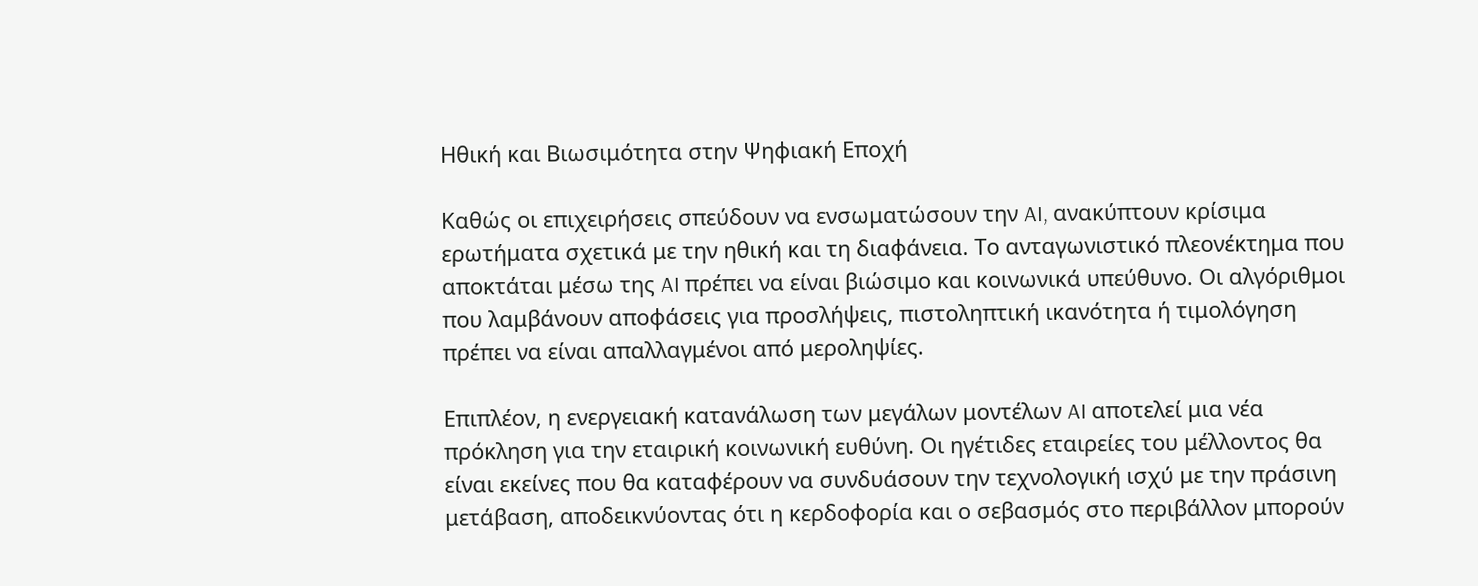Ηθική και Βιωσιμότητα στην Ψηφιακή Εποχή

Καθώς οι επιχειρήσεις σπεύδουν να ενσωματώσουν την AI, ανακύπτουν κρίσιμα ερωτήματα σχετικά με την ηθική και τη διαφάνεια. Το ανταγωνιστικό πλεονέκτημα που αποκτάται μέσω της AI πρέπει να είναι βιώσιμο και κοινωνικά υπεύθυνο. Οι αλγόριθμοι που λαμβάνουν αποφάσεις για προσλήψεις, πιστοληπτική ικανότητα ή τιμολόγηση πρέπει να είναι απαλλαγμένοι από μεροληψίες.

Επιπλέον, η ενεργειακή κατανάλωση των μεγάλων μοντέλων AI αποτελεί μια νέα πρόκληση για την εταιρική κοινωνική ευθύνη. Οι ηγέτιδες εταιρείες του μέλλοντος θα είναι εκείνες που θα καταφέρουν να συνδυάσουν την τεχνολογική ισχύ με την πράσινη μετάβαση, αποδεικνύοντας ότι η κερδοφορία και ο σεβασμός στο περιβάλλον μπορούν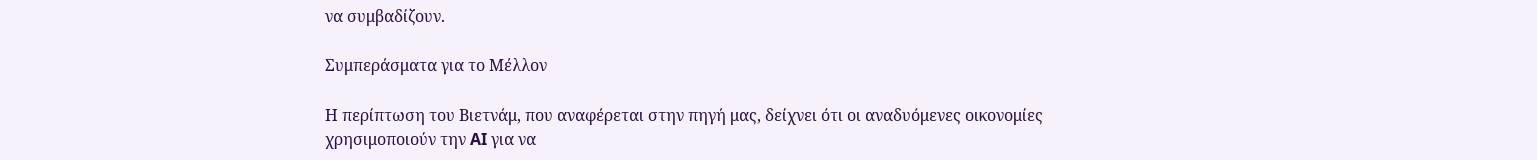να συμβαδίζουν.

Συμπεράσματα για το Μέλλον

Η περίπτωση του Βιετνάμ, που αναφέρεται στην πηγή μας, δείχνει ότι οι αναδυόμενες οικονομίες χρησιμοποιούν την AI για να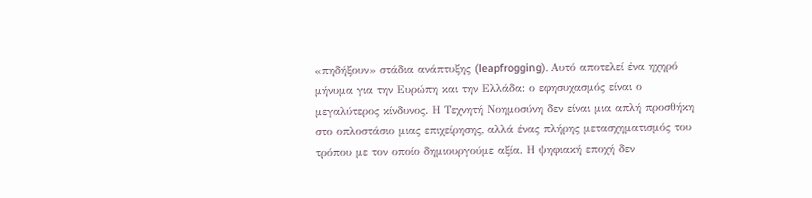«πηδήξουν» στάδια ανάπτυξης (leapfrogging). Αυτό αποτελεί ένα ηχηρό μήνυμα για την Ευρώπη και την Ελλάδα: ο εφησυχασμός είναι ο μεγαλύτερος κίνδυνος. Η Τεχνητή Νοημοσύνη δεν είναι μια απλή προσθήκη στο οπλοστάσιο μιας επιχείρησης, αλλά ένας πλήρης μετασχηματισμός του τρόπου με τον οποίο δημιουργούμε αξία. Η ψηφιακή εποχή δεν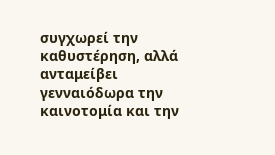συγχωρεί την καθυστέρηση, αλλά ανταμείβει γενναιόδωρα την καινοτομία και την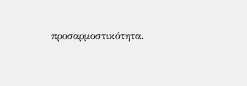προσαρμοστικότητα.